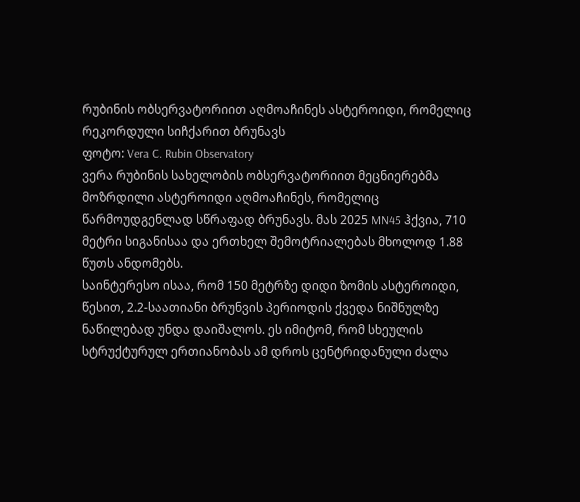რუბინის ობსერვატორიით აღმოაჩინეს ასტეროიდი, რომელიც რეკორდული სიჩქარით ბრუნავს
ფოტო: Vera C. Rubin Observatory
ვერა რუბინის სახელობის ობსერვატორიით მეცნიერებმა მოზრდილი ასტეროიდი აღმოაჩინეს, რომელიც წარმოუდგენლად სწრაფად ბრუნავს. მას 2025 MN45 ჰქვია, 710 მეტრი სიგანისაა და ერთხელ შემოტრიალებას მხოლოდ 1.88 წუთს ანდომებს.
საინტერესო ისაა, რომ 150 მეტრზე დიდი ზომის ასტეროიდი, წესით, 2.2-საათიანი ბრუნვის პერიოდის ქვედა ნიშნულზე ნაწილებად უნდა დაიშალოს. ეს იმიტომ, რომ სხეულის სტრუქტურულ ერთიანობას ამ დროს ცენტრიდანული ძალა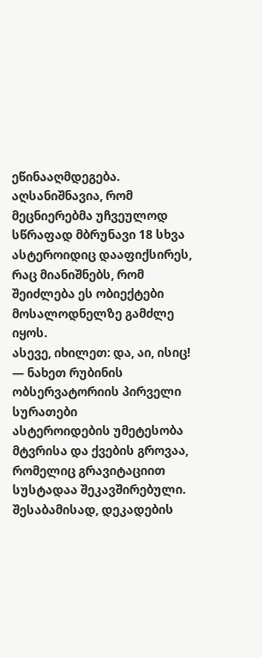ეწინააღმდეგება. აღსანიშნავია, რომ მეცნიერებმა უჩვეულოდ სწრაფად მბრუნავი 18 სხვა ასტეროიდიც დააფიქსირეს, რაც მიანიშნებს, რომ შეიძლება ეს ობიექტები მოსალოდნელზე გამძლე იყოს.
ასევე, იხილეთ: და, აი, ისიც! — ნახეთ რუბინის ობსერვატორიის პირველი სურათები
ასტეროიდების უმეტესობა მტვრისა და ქვების გროვაა, რომელიც გრავიტაციით სუსტადაა შეკავშირებული. შესაბამისად, დეკადების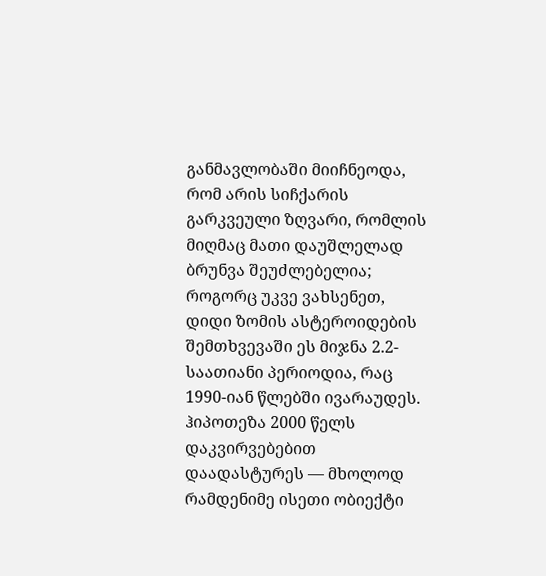განმავლობაში მიიჩნეოდა, რომ არის სიჩქარის გარკვეული ზღვარი, რომლის მიღმაც მათი დაუშლელად ბრუნვა შეუძლებელია; როგორც უკვე ვახსენეთ, დიდი ზომის ასტეროიდების შემთხვევაში ეს მიჯნა 2.2-საათიანი პერიოდია, რაც 1990-იან წლებში ივარაუდეს. ჰიპოთეზა 2000 წელს დაკვირვებებით დაადასტურეს — მხოლოდ რამდენიმე ისეთი ობიექტი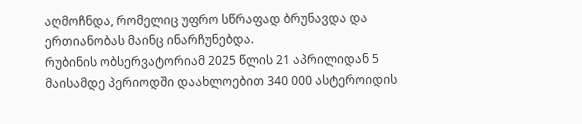აღმოჩნდა, რომელიც უფრო სწრაფად ბრუნავდა და ერთიანობას მაინც ინარჩუნებდა.
რუბინის ობსერვატორიამ 2025 წლის 21 აპრილიდან 5 მაისამდე პერიოდში დაახლოებით 340 000 ასტეროიდის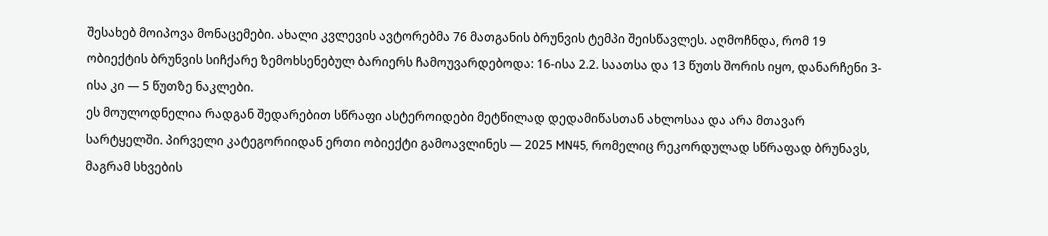შესახებ მოიპოვა მონაცემები. ახალი კვლევის ავტორებმა 76 მათგანის ბრუნვის ტემპი შეისწავლეს. აღმოჩნდა, რომ 19 ობიექტის ბრუნვის სიჩქარე ზემოხსენებულ ბარიერს ჩამოუვარდებოდა: 16-ისა 2.2. საათსა და 13 წუთს შორის იყო, დანარჩენი 3-ისა კი — 5 წუთზე ნაკლები.
ეს მოულოდნელია რადგან შედარებით სწრაფი ასტეროიდები მეტწილად დედამიწასთან ახლოსაა და არა მთავარ სარტყელში. პირველი კატეგორიიდან ერთი ობიექტი გამოავლინეს — 2025 MN45, რომელიც რეკორდულად სწრაფად ბრუნავს, მაგრამ სხვების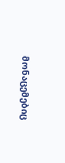მონაცემებიც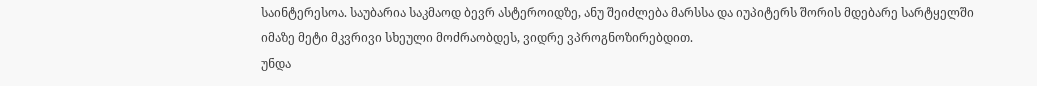საინტერესოა. საუბარია საკმაოდ ბევრ ასტეროიდზე, ანუ შეიძლება მარსსა და იუპიტერს შორის მდებარე სარტყელში იმაზე მეტი მკვრივი სხეული მოძრაობდეს, ვიდრე ვპროგნოზირებდით.
უნდა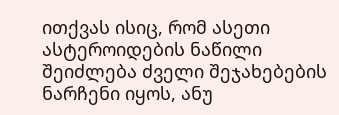ითქვას ისიც, რომ ასეთი ასტეროიდების ნაწილი შეიძლება ძველი შეჯახებების ნარჩენი იყოს, ანუ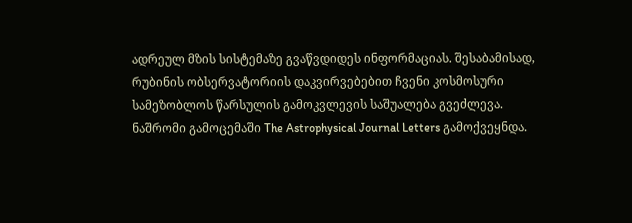ადრეულ მზის სისტემაზე გვაწვდიდეს ინფორმაციას. შესაბამისად, რუბინის ობსერვატორიის დაკვირვებებით ჩვენი კოსმოსური სამეზობლოს წარსულის გამოკვლევის საშუალება გვეძლევა.
ნაშრომი გამოცემაში The Astrophysical Journal Letters გამოქვეყნდა.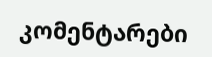კომენტარები